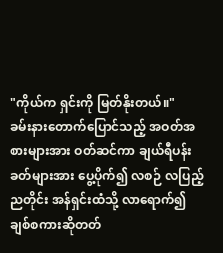"ကိုယ်က ရှင်းကို မြတ်နိုးတယ်။"
ခမ်းနားတောက်ပြောင်သည့် အဝတ်အစားများအား ဝတ်ဆင်ကာ ချယ်ရီပန်းခတ်များအား ပွေ့ပိုက်၍ လစဉ် လပြည့်ညတိုင်း အန်ရှင်းထံသို့ လာရောက်၍ ချစ်စကားဆိုတတ်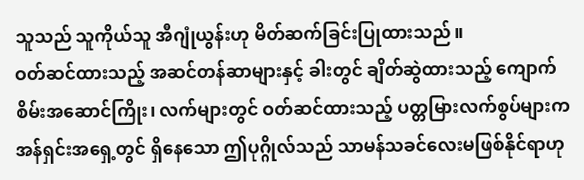သူသည် သူကိုယ်သူ အီဂျုံယွန်းဟု မိတ်ဆက်ခြင်းပြုထားသည်။
ဝတ်ဆင်ထားသည့် အဆင်တန်ဆာများနှင့် ခါးတွင် ချိတ်ဆွဲထားသည့် ကျောက်စိမ်းအဆောင်ကြိုး၊ လက်များတွင် ဝတ်ဆင်ထားသည့် ပတ္တမြားလက်စွပ်များက အန်ရှင်းအရှေ့တွင် ရှိနေသော ဤပုဂ္ဂိုလ်သည် သာမန်သခင်လေးမဖြစ်နိုင်ရာဟု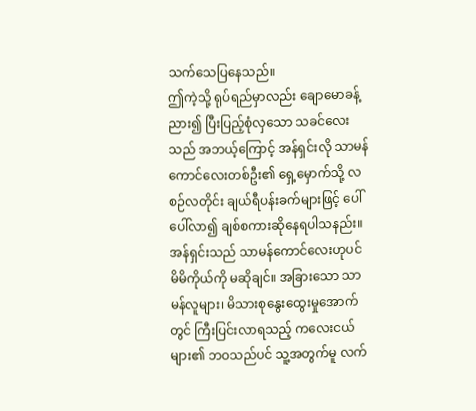သက်သေပြနေသည်။
ဤကဲ့သို့ ရုပ်ရည်မှာလည်း ချောမောခန့်ညား၍ ပြီးပြည့်စုံလှသော သခင်လေးသည် အဘယ့်ကြောင့် အန်ရှင်းလို သာမန်ကောင်လေးတစ်ဦး၏ ရှေ့မှောက်သို့ လစဉ်လတိုင်း ချယ်ရီပန်းခက်များဖြင့် ပေါ်ပေါ်လာ၍ ချစ်စကားဆိုနေရပါသနည်း။
အန်ရှင်းသည် သာမန်ကောင်လေးဟုပင် မိမိကိုယ်ကို မဆိုချင်။ အခြားသော သာမန်လူများ၊ မိသားစုနွေးထွေးမှုအောက်တွင် ကြီးပြင်းလာရသည့် ကလေးငယ်များ၏ ဘဝသည်ပင် သူ့အတွက်မူ လက်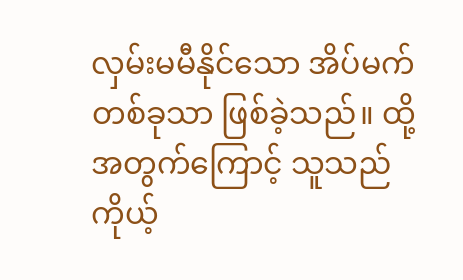လှမ်းမမီနိုင်သော အိပ်မက်တစ်ခုသာ ဖြစ်ခဲ့သည်။ ထို့အတွက်ကြောင့် သူသည် ကိုယ့်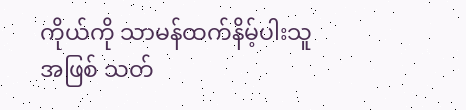ကိုယ်ကို သာမန်ထက်နိမ့်ပါးသူအဖြစ် သတ်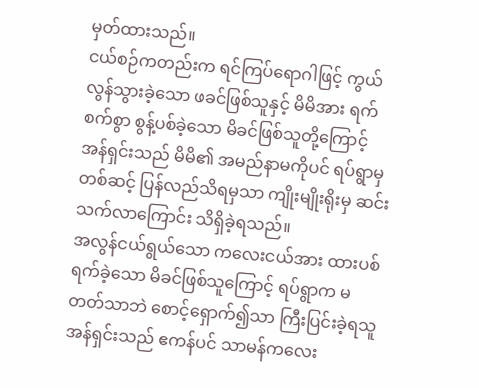မှတ်ထားသည်။
ငယ်စဉ်ကတည်းက ရင်ကြပ်ရောဂါဖြင့် ကွယ်လွန်သွားခဲ့သော ဖခင်ဖြစ်သူနှင့် မိမိအား ရက်စက်စွာ စွန့်ပစ်ခဲ့သော မိခင်ဖြစ်သူတို့ကြောင့် အန်ရှင်းသည် မိမိ၏ အမည်နာမကိုပင် ရပ်ရွာမှတစ်ဆင့် ပြန်လည်သိရမှသာ ကျိုးမျိုးရိုးမှ ဆင်းသက်လာကြောင်း သိရှိခဲ့ရသည်။
အလွန်ငယ်ရွယ်သော ကလေးငယ်အား ထားပစ်ရက်ခဲ့သော မိခင်ဖြစ်သူကြောင့် ရပ်ရွာက မတတ်သာဘဲ စောင့်ရှောက်၍သာ ကြီးပြင်းခဲ့ရသူ အန်ရှင်းသည် ဧကန်ပင် သာမန်ကလေး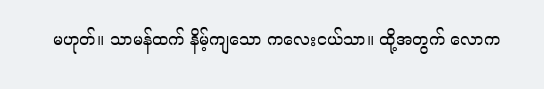မဟုတ်။ သာမန်ထက် နိမ့်ကျသော ကလေးငယ်သာ။ ထို့အတွက် လောက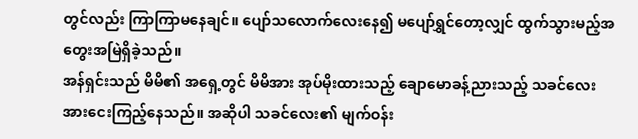တွင်လည်း ကြာကြာမနေချင်။ ပျော်သလောက်လေးနေ၍ မပျော်ရွှင်တော့လျှင် ထွက်သွားမည့်အတွေးအမြဲရှိခဲ့သည်။
အန်ရှင်းသည် မိမိ၏ အရှေ့တွင် မိမိအား အုပ်မိုးထားသည့် ချောမောခန့်ညားသည့် သခင်လေးအားငေးကြည့်နေသည်။ အဆိုပါ သခင်လေး၏ မျက်ဝန်း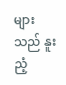များသည် နူးညံ့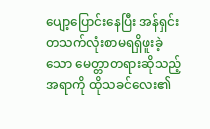ပျော့ပြောင်းနေပြီး အန်ရှင်း တသက်လုံးစာမရရှိဖူးခဲ့သော မေတ္တာတရားဆိုသည့် အရာကို ထိုသခင်လေး၏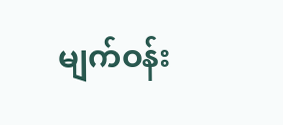မျက်ဝန်း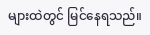များထဲတွင် မြင်နေရသည်။